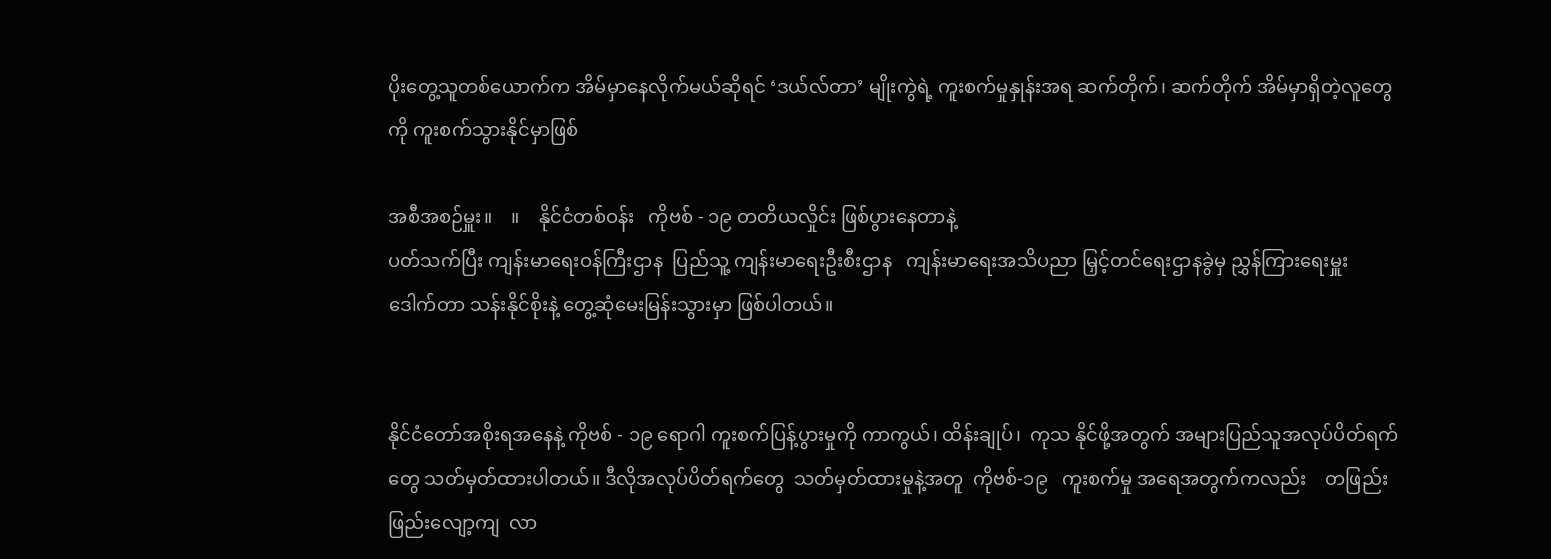ပိုးတွေ့သူတစ်ယောက်က အိမ်မှာနေလိုက်မယ်ဆိုရင် ‘ဒယ်လ်တာ’ မျိုးကွဲရဲ့ ကူးစက်မှုနှုန်းအရ ဆက်တိုက်၊ ဆက်တိုက် အိမ်မှာရှိတဲ့လူတွေကို ကူးစက်သွားနိုင်မှာဖြစ်

အစီအစဉ်မှူး။    ။    နိုင်ငံတစ်ဝန်း   ကိုဗစ် - ၁၉ တတိယလှိုင်း ဖြစ်ပွားနေတာနဲ့
ပတ်သက်ပြီး ကျန်းမာရေးဝန်ကြီးဌာန  ပြည်သူ့ ကျန်းမာရေးဦးစီးဌာန   ကျန်းမာရေးအသိပညာ မြှင့်တင်ရေးဌာနခွဲမှ ညွှန်ကြားရေးမှူး  ဒေါက်တာ သန်းနိုင်စိုးနဲ့ တွေ့ဆုံမေးမြန်းသွားမှာ ဖြစ်ပါတယ်။


နိုင်ငံတော်အစိုးရအနေနဲ့ ကိုဗစ် - ၁၉ ရောဂါ ကူးစက်ပြန့်ပွားမှုကို ကာကွယ်၊ ထိန်းချုပ်၊  ကုသ နိုင်ဖို့အတွက် အများပြည်သူအလုပ်ပိတ်ရက်တွေ သတ်မှတ်ထားပါတယ်။ ဒီလိုအလုပ်ပိတ်ရက်တွေ  သတ်မှတ်ထားမှုနဲ့အတူ  ကိုဗစ်-၁၉   ကူးစက်မှု အရေအတွက်ကလည်း    တဖြည်းဖြည်းလျော့ကျ  လာ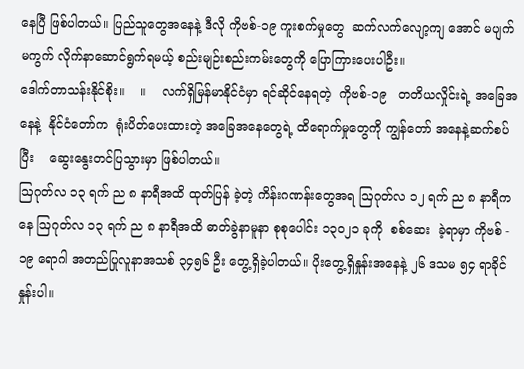နေပြီ ဖြစ်ပါတယ်။ ပြည်သူတွေအနေနဲ့ ဒီလို ကိုဗစ်-၁၉ ကူးစက်မှုတွေ  ဆက်လက်လျော့ကျ အောင် မပျက်မကွက် လိုက်နာဆောင်ရွက်ရမယ့် စည်းမျဉ်းစည်းကမ်းတွေကို ပြောကြားပေးပါဦး။
ဒေါက်တာသန်းနိုင်စိုး။    ။    လက်ရှိမြန်မာနိုင်ငံမှာ ရင်ဆိုင်နေရတဲ့  ကိုဗစ်-၁၉   တတိယလှိုင်းရဲ့ အခြေအနေနဲ့  နိုင်ငံတော်က  ရုံးပိတ်ပေးထားတဲ့ အခြေအနေတွေရဲ့ ထိရောက်မှုတွေကို ကျွန်တော် အနေနဲ့ဆက်စပ်ပြီး    ဆွေးနွေးတင်ပြသွားမှာ ဖြစ်ပါတယ်။
ဩဂုတ်လ ၁၃ ရက် ည ၈ နာရီအထိ ထုတ်ပြန် ခဲ့တဲ့ ကိန်းဂဏန်းတွေအရ ဩဂုတ်လ ၁၂ ရက် ည ၈ နာရီကနေ ဩဂုတ်လ ၁၃ ရက် ည ၈ နာရီအထိ ဓာတ်ခွဲနာမူနာ စုစုပေါင်း ၁၃၀၂၁ ခုကို  စစ်ဆေး  ခဲ့ရာမှာ ကိုဗစ် - ၁၉ ရောဂါ အတည်ပြုလူနာအသစ် ၃၄၅၆ ဦး တွေ့ရှိခဲ့ပါတယ်။ ပိုးတွေ့ရှိနှုန်းအနေနဲ့ ၂၆ ဒသမ ၅၄ ရာခိုင်နှုန်းပါ။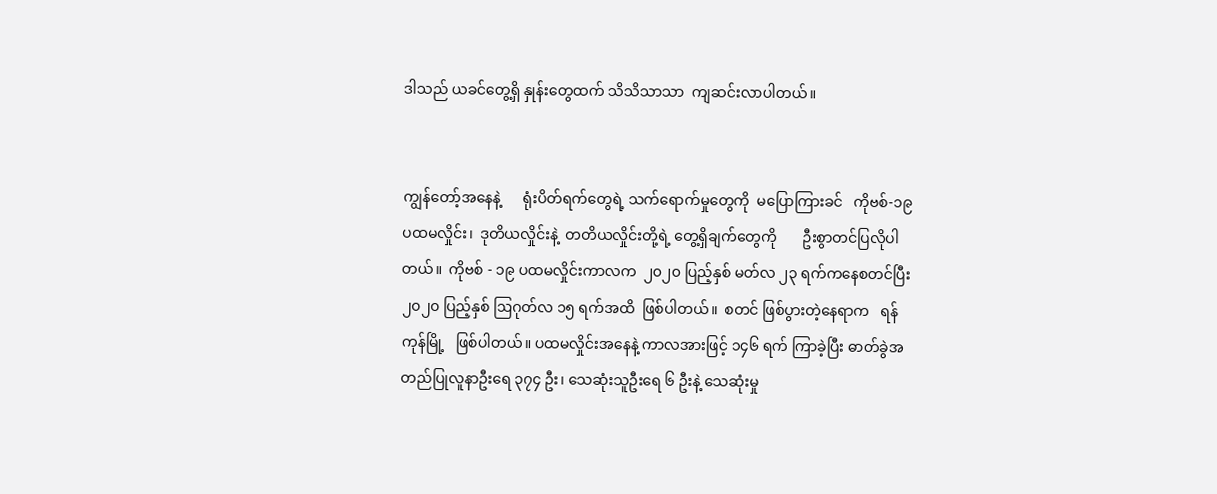ဒါသည် ယခင်တွေ့ရှိ နှုန်းတွေထက် သိသိသာသာ  ကျဆင်းလာပါတယ်။


ကျွန်တော့်အနေနဲ့      ရုံးပိတ်ရက်တွေရဲ့ သက်ရောက်မှုတွေကို  မပြောကြားခင်   ကိုဗစ်-၁၉  ပထမလှိုင်း၊  ဒုတိယလှိုင်းနဲ့  တတိယလှိုင်းတို့ရဲ့ တွေ့ရှိချက်တွေကို       ဦးစွာတင်ပြလိုပါတယ်။  ကိုဗစ် - ၁၉ ပထမလှိုင်းကာလက  ၂၀၂၀ ပြည့်နှစ် မတ်လ ၂၃ ရက်ကနေစတင်ပြီး ၂၀၂၀ ပြည့်နှစ် ဩဂုတ်လ ၁၅ ရက်အထိ  ဖြစ်ပါတယ်။  စတင် ဖြစ်ပွားတဲ့နေရာက   ရန်ကုန်မြို့   ဖြစ်ပါတယ်။ ပထမလှိုင်းအနေနဲ့ ကာလအားဖြင့် ၁၄၆ ရက် ကြာခဲ့ပြီး ဓာတ်ခွဲအတည်ပြုလူနာဦးရေ ၃၇၄ ဦး၊ သေဆုံးသူဦးရေ ၆ ဦးနဲ့ သေဆုံးမှု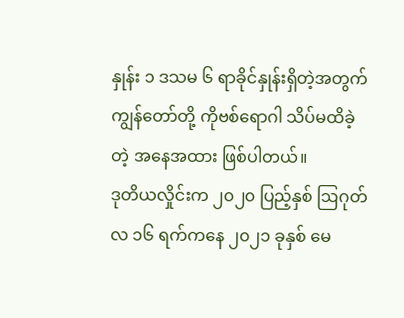နှုန်း ၁ ဒသမ ၆ ရာခိုင်နှုန်းရှိတဲ့အတွက် ကျွန်တော်တို့ ကိုဗစ်ရောဂါ သိပ်မထိခဲ့တဲ့ အနေအထား ဖြစ်ပါတယ်။
ဒုတိယလှိုင်းက ၂၀၂၀ ပြည့်နှစ် ဩဂုတ်လ ၁၆ ရက်ကနေ ၂၀၂၁ ခုနှစ် မေ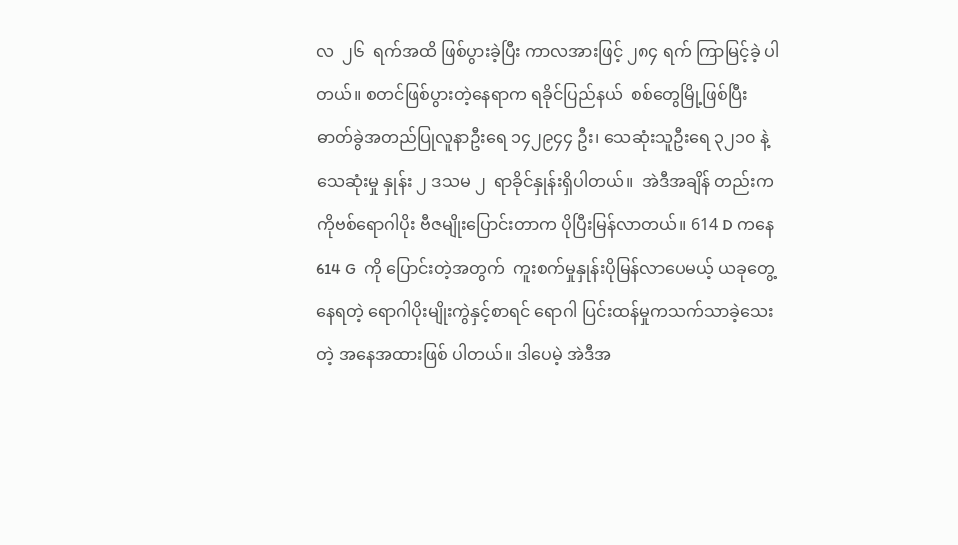လ  ၂၆  ရက်အထိ ဖြစ်ပွားခဲ့ပြီး ကာလအားဖြင့် ၂၈၄ ရက် ကြာမြင့်ခဲ့ ပါတယ်။ စတင်ဖြစ်ပွားတဲ့နေရာက ရခိုင်ပြည်နယ်  စစ်တွေမြို့ဖြစ်ပြီး ဓာတ်ခွဲအတည်ပြုလူနာဦးရေ ၁၄၂၉၄၄ ဦး၊ သေဆုံးသူဦးရေ ၃၂၁၀ နဲ့ သေဆုံးမှု နှုန်း ၂ ဒသမ ၂  ရာခိုင်နှုန်းရှိပါတယ်။  အဲဒီအချိန် တည်းက ကိုဗစ်ရောဂါပိုး ဗီဇမျိုးပြောင်းတာက ပိုပြီးမြန်လာတယ်။ 614 D ကနေ  614 G  ကို ပြောင်းတဲ့အတွက်  ကူးစက်မှုနှုန်းပိုမြန်လာပေမယ့် ယခုတွေ့နေရတဲ့ ရောဂါပိုးမျိုးကွဲနှင့်စာရင် ရောဂါ ပြင်းထန်မှုကသက်သာခဲ့သေးတဲ့ အနေအထားဖြစ် ပါတယ်။ ဒါပေမဲ့ အဲဒီအ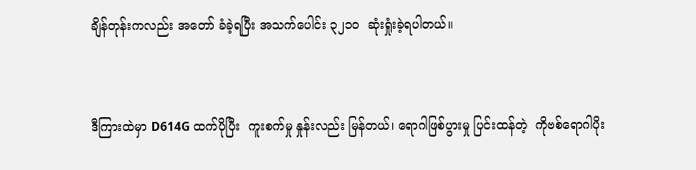ချိန်တုန်းကလည်း အတော် ခံခဲ့ရပြီး အသက်ပေါင်း ၃၂၁၀  ဆုံးရှုံးခဲ့ရပါတယ်။


ဒီကြားထဲမှာ D614G ထက်ပိုပြီး  ကူးစက်မှု နှုန်းလည်း မြန်တယ်၊ ရောဂါဖြစ်ပွားမှု ပြင်းထန်တဲ့  ကိုဗစ်ရောဂါပိုး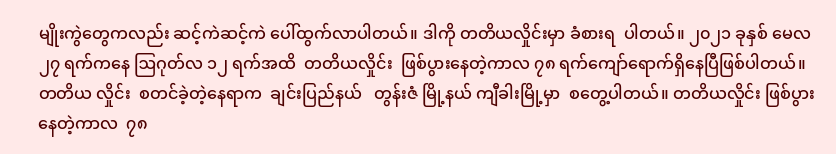မျိုးကွဲတွေကလည်း ဆင့်ကဲဆင့်ကဲ ပေါ်ထွက်လာပါတယ်။ ဒါကို တတိယလှိုင်းမှာ ခံစားရ  ပါတယ်။ ၂၀၂၁ ခုနှစ် မေလ ၂၇ ရက်ကနေ ဩဂုတ်လ ၁၂ ရက်အထိ  တတိယလှိုင်း  ဖြစ်ပွားနေတဲ့ကာလ ၇၈ ရက်ကျော်ရောက်ရှိနေပြီဖြစ်ပါတယ်။ တတိယ လှိုင်း  စတင်ခဲ့တဲ့နေရာက  ချင်းပြည်နယ်   တွန်းဇံ မြို့နယ် ကျီခါးမြို့မှာ  စတွေ့ပါတယ်။ တတိယလှိုင်း ဖြစ်ပွားနေတဲ့ကာလ  ၇၈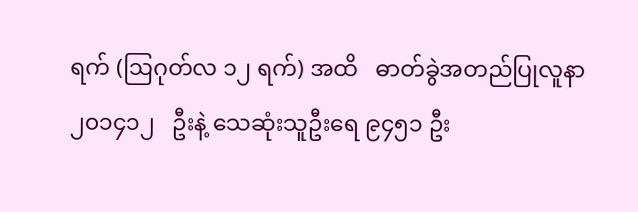ရက် (ဩဂုတ်လ ၁၂ ရက်) အထိ   ဓာတ်ခွဲအတည်ပြုလူနာ  ၂၀၁၄၁၂   ဦးနဲ့ သေဆုံးသူဦးရေ ၉၄၅၁ ဦး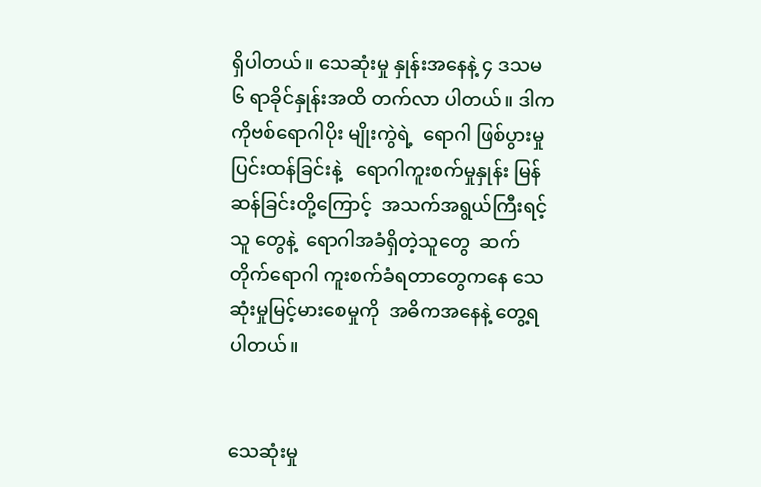ရှိပါတယ်။ သေဆုံးမှု နှုန်းအနေနဲ့ ၄ ဒသမ ၆ ရာခိုင်နှုန်းအထိ တက်လာ ပါတယ်။ ဒါက ကိုဗစ်ရောဂါပိုး မျိုးကွဲရဲ့  ရောဂါ ဖြစ်ပွားမှု     ပြင်းထန်ခြင်းနဲ့   ရောဂါကူးစက်မှုနှုန်း မြန်ဆန်ခြင်းတို့ကြောင့်  အသက်အရွယ်ကြီးရင့်သူ တွေနဲ့  ရောဂါအခံရှိတဲ့သူတွေ  ဆက်တိုက်ရောဂါ ကူးစက်ခံရတာတွေကနေ သေဆုံးမှုမြင့်မားစေမှုကို  အဓိကအနေနဲ့ တွေ့ရပါတယ်။


သေဆုံးမှု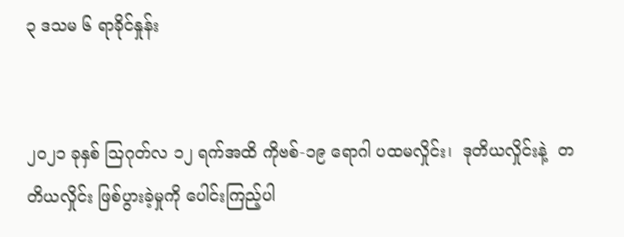၃ ဒသမ ၆ ရာခိုင်နှုန်း


၂၀၂၁ ခုနှစ် ဩဂုတ်လ ၁၂ ရက်အထိ ကိုဗစ်-၁၉ ရောဂါ ပထမလှိုင်း၊  ဒုတိယလှိုင်းနဲ့  တတိယလှိုင်း ဖြစ်ပွားခဲ့မှုကို ပေါင်းကြည့်ပါ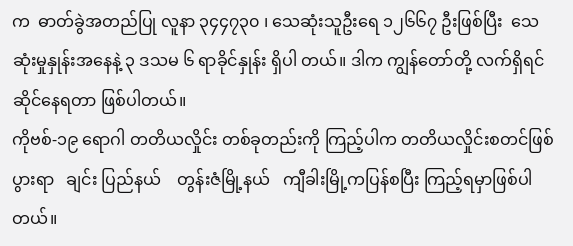က  ဓာတ်ခွဲအတည်ပြု လူနာ ၃၄၄၇၃၀ ၊ သေဆုံးသူဦးရေ ၁၂၆၆၇ ဦးဖြစ်ပြီး  သေဆုံးမှုနှုန်းအနေနဲ့ ၃ ဒသမ ၆ ရာခိုင်နှုန်း ရှိပါ တယ်။ ဒါက ကျွန်တော်တို့ လက်ရှိရင်ဆိုင်နေရတာ ဖြစ်ပါတယ်။
ကိုဗစ်-၁၉ ရောဂါ တတိယလှိုင်း တစ်ခုတည်းကို ကြည့်ပါက တတိယလှိုင်းစတင်ဖြစ်ပွားရာ   ချင်း ပြည်နယ်    တွန်းဇံမြို့နယ်   ကျီခါးမြို့ကပြန်စပြီး ကြည့်ရမှာဖြစ်ပါတယ်။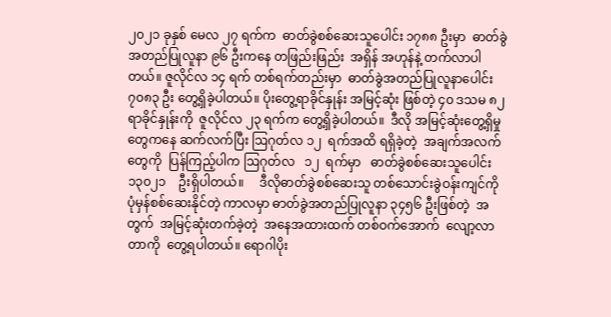၂၀၂၁ ခုနှစ် မေလ ၂၇ ရက်က  ဓာတ်ခွဲစစ်ဆေးသူပေါင်း ၁၇၈၈ ဦးမှာ  ဓာတ်ခွဲ အတည်ပြုလူနာ ၉၆ ဦးကနေ တဖြည်းဖြည်း  အရှိန် အဟုန်နဲ့ တက်လာပါတယ်။ ဇူလိုင်လ ၁၄ ရက် တစ်ရက်တည်းမှာ  ဓာတ်ခွဲအတည်ပြုလူနာပေါင်း ၇၀၈၃ ဦး တွေ့ရှိခဲ့ပါတယ်။ ပိုးတွေ့ရာခိုင်နှုန်း အမြင့်ဆုံး ဖြစ်တဲ့ ၄၀ ဒသမ ၈၂ ရာခိုင်နှုန်းကို  ဇူလိုင်လ ၂၃ ရက်က တွေ့ရှိခဲ့ပါတယ်။  ဒီလို အမြင့်ဆုံးတွေ့ရှိမှု တွေကနေ ဆက်လက်ပြီး ဩဂုတ်လ ၁၂  ရက်အထိ ရရှိခဲ့တဲ့  အချက်အလက်တွေကို  ပြန်ကြည့်ပါက ဩဂုတ်လ   ၁၂  ရက်မှာ   ဓာတ်ခွဲစစ်ဆေးသူပေါင်း ၁၃၀၂၁    ဦးရှိပါတယ်။     ဒီလိုဓာတ်ခွဲစစ်ဆေးသူ တစ်သောင်းခွဲဝန်းကျင်ကို      ပုံမှန်စစ်ဆေးနိုင်တဲ့ ကာလမှာ ဓာတ်ခွဲအတည်ပြုလူနာ ၃၄၅၆ ဦးဖြစ်တဲ့  အတွက်  အမြင့်ဆုံးတက်ခဲ့တဲ့  အနေအထားထက် တစ်ဝက်အောက်  လျော့လာတာကို  တွေ့ရပါတယ်။ ရောဂါပိုး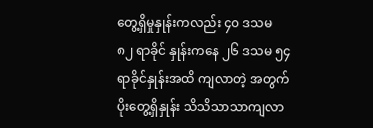တွေ့ရှိမှုနှုန်းကလည်း ၄၀ ဒသမ ၈၂ ရာခိုင် နှုန်းကနေ ၂၆ ဒသမ ၅၄ ရာခိုင်နှုန်းအထိ ကျလာတဲ့ အတွက် ပိုးတွေ့ရှိနှုန်း သိသိသာသာကျလာ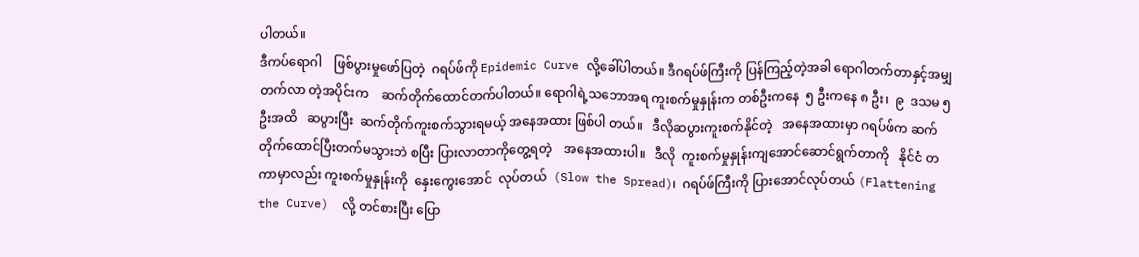ပါတယ်။
ဒီကပ်ရောဂါ    ဖြစ်ပွားမှုဖော်ပြတဲ့  ဂရပ်ဖ်ကို Epidemic Curve လို့ခေါ်ပါတယ်။ ဒီဂရပ်ဖ်ကြီးကို ပြန်ကြည့်တဲ့အခါ ရောဂါတက်တာနှင့်အမျှ တက်လာ တဲ့အပိုင်းက    ဆက်တိုက်ထောင်တက်ပါတယ်။ ရောဂါရဲ့သဘောအရ ကူးစက်မှုနှုန်းက တစ်ဦးကနေ  ၅ ဦးကနေ ၈ ဦး၊  ၉  ဒသမ ၅   ဦးအထိ   ဆပွားပြီး  ဆက်တိုက်ကူးစက်သွားရမယ့် အနေအထား ဖြစ်ပါ တယ်။   ဒီလိုဆပွားကူးစက်နိုင်တဲ့   အနေအထားမှာ ဂရပ်ဖ်က ဆက်တိုက်ထောင်ပြီးတက်မသွားဘဲ စပြီး ပြားလာတာကိုတွေ့ရတဲ့    အနေအထားပါ။   ဒီလို  ကူးစက်မှုနှုန်းကျအောင်ဆောင်ရွက်တာကို   နိုင်ငံ တကာမှာလည်း ကူးစက်မှုနှုန်းကို  နှေးကွေးအောင်  လုပ်တယ်  (Slow the Spread)၊  ဂရပ်ဖ်ကြီးကို ပြားအောင်လုပ်တယ် (Flattening the Curve)  လို့ တင်စားပြီး ပြော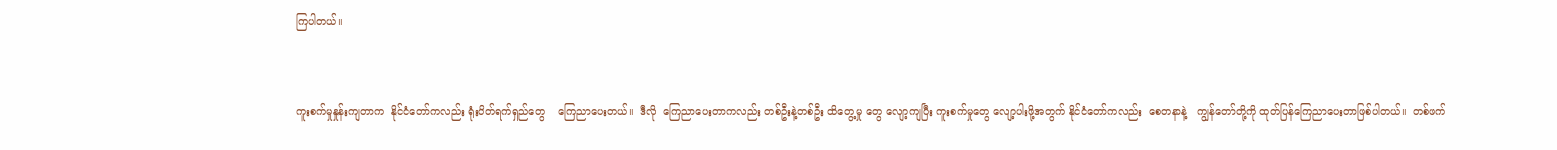ကြပါတယ်။


ကူးစက်မှုနှုန်းကျတာက  နိုင်ငံတော်ကလည်း ရုံးပိတ်ရက်ရှည်တွေ    ကြေညာပေးတယ်။  ဒီလို  ကြေညာပေးတာကလည်း တစ်ဦးနဲ့တစ်ဦး ထိတွေ့မှု တွေ လျော့ကျပြီး ကူးစက်မှုတွေ လျော့ပါးဖို့အတွက် နိုင်ငံတော်ကလည်း  စေတနာနဲ့   ကျွန်တော်တို့ကို ထုတ်ပြန်ကြေညာပေးတာဖြစ်ပါတယ်။  တစ်ဖက်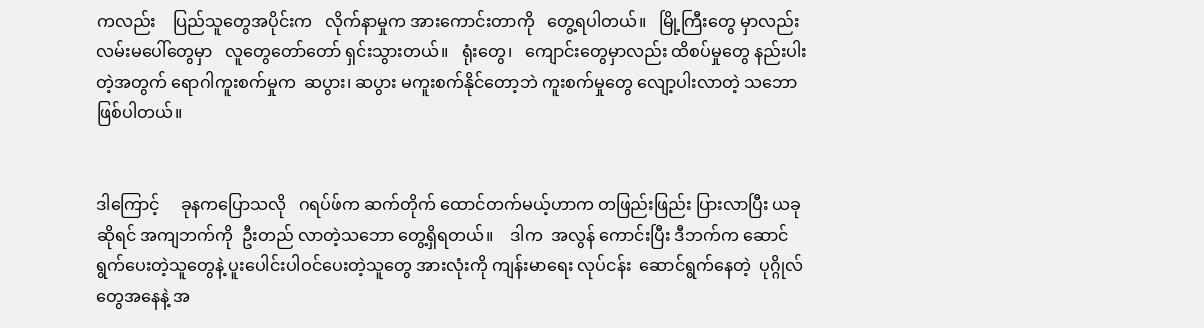ကလည်း    ပြည်သူတွေအပိုင်းက   လိုက်နာမှုက အားကောင်းတာကို   တွေ့ရပါတယ်။   မြို့ကြီးတွေ မှာလည်း   လမ်းမပေါ်တွေမှာ   လူတွေတော်တော် ရှင်းသွားတယ်။   ရုံးတွေ၊   ကျောင်းတွေမှာလည်း ထိစပ်မှုတွေ နည်းပါးတဲ့အတွက် ရောဂါကူးစက်မှုက  ဆပွား၊ ဆပွား မကူးစက်နိုင်တော့ဘဲ ကူးစက်မှုတွေ လျော့ပါးလာတဲ့ သဘောဖြစ်ပါတယ်။


ဒါကြောင့်     ခုနကပြောသလို   ဂရပ်ဖ်က ဆက်တိုက် ထောင်တက်မယ့်ဟာက တဖြည်းဖြည်း ပြားလာပြီး ယခုဆိုရင် အကျဘက်ကို  ဦးတည် လာတဲ့သဘော တွေ့ရှိရတယ်။    ဒါက  အလွန် ကောင်းပြီး ဒီဘက်က ဆောင်ရွက်ပေးတဲ့သူတွေနဲ့ ပူးပေါင်းပါဝင်ပေးတဲ့သူတွေ အားလုံးကို ကျန်းမာရေး လုပ်ငန်း  ဆောင်ရွက်နေတဲ့  ပုဂ္ဂိုလ်တွေအနေနဲ့ အ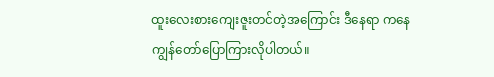ထူးလေးစားကျေးဇူးတင်တဲ့အကြောင်း ဒီနေရာ ကနေ ကျွန်တော်ပြောကြားလိုပါတယ်။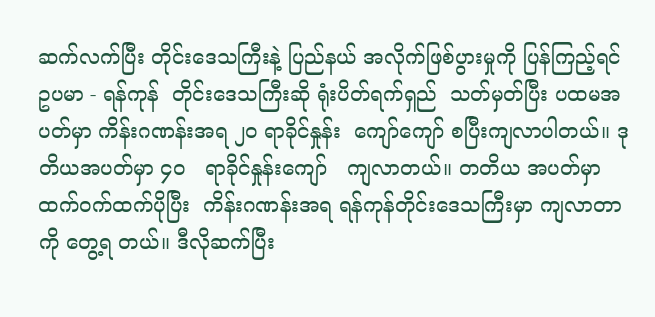ဆက်လက်ပြီး တိုင်းဒေသကြီးနဲ့ ပြည်နယ် အလိုက်ဖြစ်ပွားမှုကို ပြန်ကြည့်ရင် ဥပမာ - ရန်ကုန်  တိုင်းဒေသကြီးဆို ရုံးပိတ်ရက်ရှည်  သတ်မှတ်ပြီး ပထမအပတ်မှာ ကိန်းဂဏန်းအရ ၂၀ ရာခိုင်နှုန်း  ကျော်ကျော် စပြီးကျလာပါတယ်။ ဒုတိယအပတ်မှာ ၄၀   ရာခိုင်နှုန်းကျော်   ကျလာတယ်။ တတိယ အပတ်မှာ    ထက်ဝက်ထက်ပိုပြီး  ကိန်းဂဏန်းအရ ရန်ကုန်တိုင်းဒေသကြီးမှာ ကျလာတာကို တွေ့ရ တယ်။ ဒီလိုဆက်ပြီး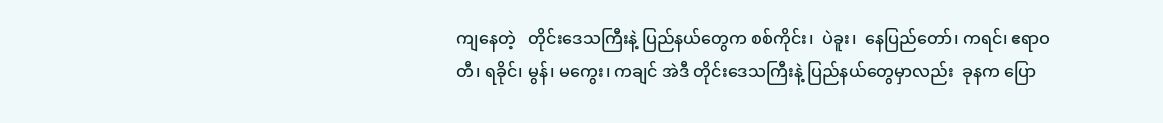ကျနေတဲ့   တိုင်းဒေသကြီးနဲ့ ပြည်နယ်တွေက စစ်ကိုင်း၊  ပဲခူး၊  နေပြည်တော်၊ ကရင်၊ ဧရာဝတီ၊ ရခိုင်၊ မွန်၊ မကွေး၊ ကချင် အဲဒီ တိုင်းဒေသကြီးနဲ့ ပြည်နယ်တွေမှာလည်း  ခုနက ပြော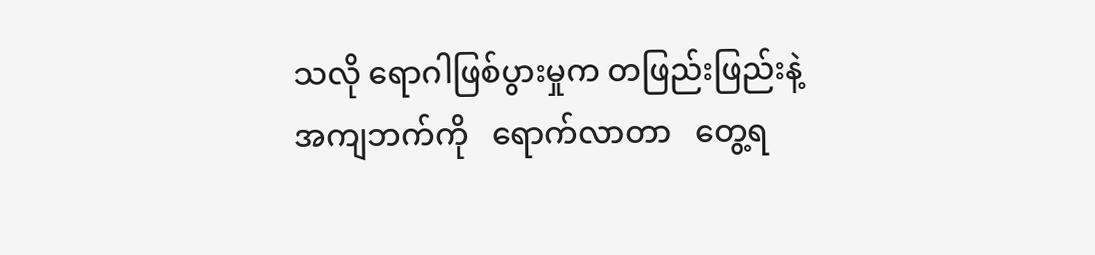သလို ရောဂါဖြစ်ပွားမှုက တဖြည်းဖြည်းနဲ့  အကျဘက်ကို   ရောက်လာတာ   တွေ့ရ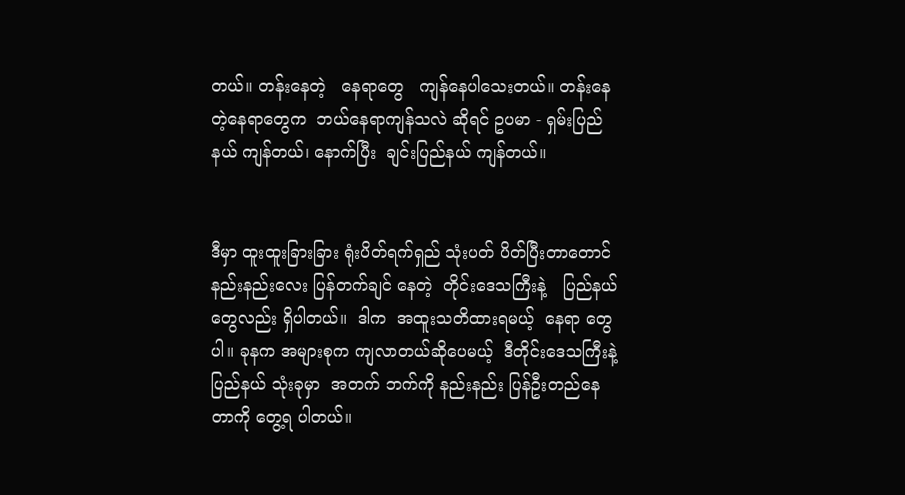တယ်။ တန်းနေတဲ့   နေရာတွေ   ကျန်နေပါသေးတယ်။ တန်းနေတဲ့နေရာတွေက  ဘယ်နေရာကျန်သလဲ ဆိုရင် ဥပမာ - ရှမ်းပြည်နယ် ကျန်တယ်၊ နောက်ပြီး  ချင်းပြည်နယ် ကျန်တယ်။


ဒီမှာ ထူးထူးခြားခြား ရုံးပိတ်ရက်ရှည် သုံးပတ် ပိတ်ပြီးတာတောင် နည်းနည်းလေး ပြန်တက်ချင် နေတဲ့  တိုင်းဒေသကြီးနဲ့   ပြည်နယ်တွေလည်း ရှိပါတယ်။  ဒါက  အထူးသတိထားရမယ့်  နေရာ တွေပါ။ ခုနက အများစုက ကျလာတယ်ဆိုပေမယ့်  ဒီတိုင်းဒေသကြီးနဲ့  ပြည်နယ် သုံးခုမှာ  အတက် ဘက်ကို နည်းနည်း ပြန်ဦးတည်နေတာကို တွေ့ရ ပါတယ်။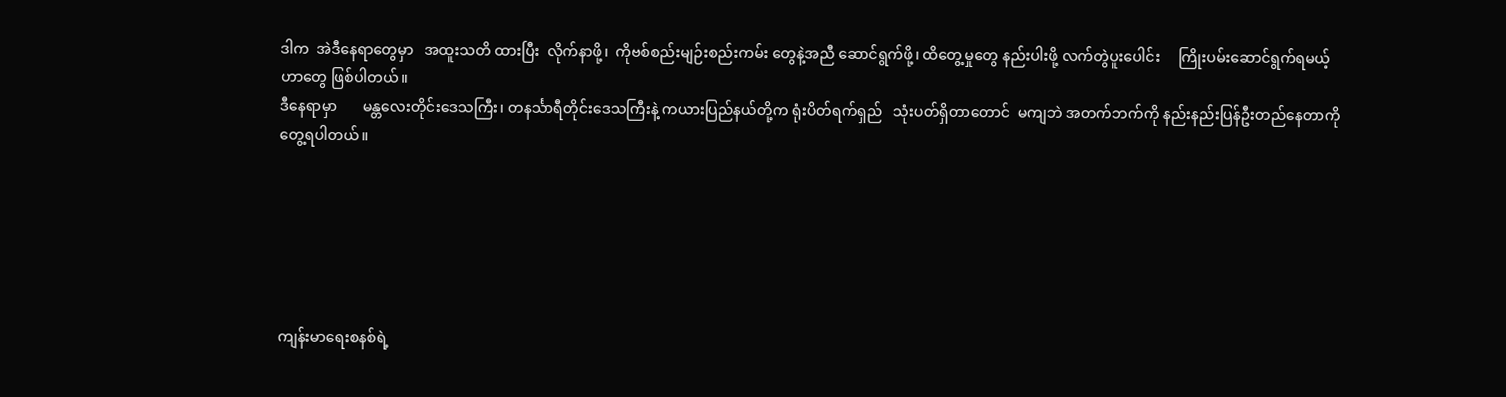ဒါက  အဲဒီနေရာတွေမှာ   အထူးသတိ ထားပြီး  လိုက်နာဖို့၊  ကိုဗစ်စည်းမျဉ်းစည်းကမ်း တွေနဲ့အညီ ဆောင်ရွက်ဖို့၊ ထိတွေ့မှုတွေ နည်းပါးဖို့ လက်တွဲပူးပေါင်း     ကြိုးပမ်းဆောင်ရွက်ရမယ့် ဟာတွေ ဖြစ်ပါတယ်။
ဒီနေရာမှာ       မန္တလေးတိုင်းဒေသကြီး၊ တနင်္သာရီတိုင်းဒေသကြီးနဲ့ ကယားပြည်နယ်တို့က ရုံးပိတ်ရက်ရှည်   သုံးပတ်ရှိတာတောင်  မကျဘဲ အတက်ဘက်ကို နည်းနည်းပြန်ဦးတည်နေတာကို တွေ့ရပါတယ်။






ကျန်းမာရေးစနစ်ရဲ့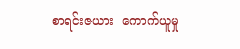စာရင်းဇယား  ကောက်ယူမှု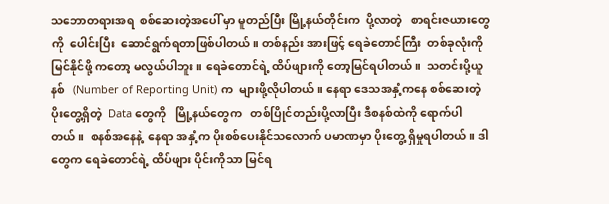သဘောတရားအရ  စစ်ဆေးတဲ့အပေါ် မှာ မူတည်ပြီး မြို့နယ်တိုင်းက  ပို့လာတဲ့   စာရင်းဇယားတွေကို  ပေါင်းပြီး  ဆောင်ရွက်ရတာဖြစ်ပါတယ်။ တစ်နည်း အားဖြင့် ရေခဲတောင်ကြီး  တစ်ခုလုံးကို မြင်နိုင်ဖို့ ကတော့ မလွယ်ပါဘူး။ ရေခဲတောင်ရဲ့ ထိပ်ဖျားကို တော့မြင်ရပါတယ်။  သတင်းပို့ယူနစ်   (Number of Reporting Unit) က  များဖို့လိုပါတယ်။ နေရာ ဒေသအနှံ့ကနေ စစ်ဆေးတဲ့ ပိုးတွေ့ရှိတဲ့  Data တွေကို   မြို့နယ်တွေက   တစ်ပြိုင်တည်းပို့လာပြီး ဒီစနစ်ထဲကို ရောက်ပါတယ်။  စနစ်အနေနဲ့  နေရာ အနှံ့က ပိုးစစ်ပေးနိုင်သလောက် ပမာဏမှာ ပိုးတွေ့ ရှိမှုရပါတယ်။ ဒါတွေက ရေခဲတောင်ရဲ့ ထိပ်ဖျား ပိုင်းကိုသာ မြင်ရ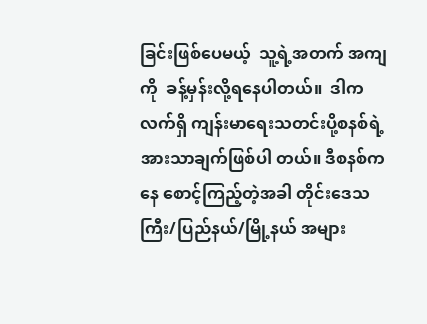ခြင်းဖြစ်ပေမယ့်  သူ့ရဲ့အတက် အကျကို  ခန့်မှန်းလို့ရနေပါတယ်။  ဒါက  လက်ရှိ ကျန်းမာရေးသတင်းပို့စနစ်ရဲ့ အားသာချက်ဖြစ်ပါ တယ်။ ဒီစနစ်ကနေ စောင့်ကြည့်တဲ့အခါ တိုင်းဒေသ ကြီး/ပြည်နယ်/မြို့နယ် အများ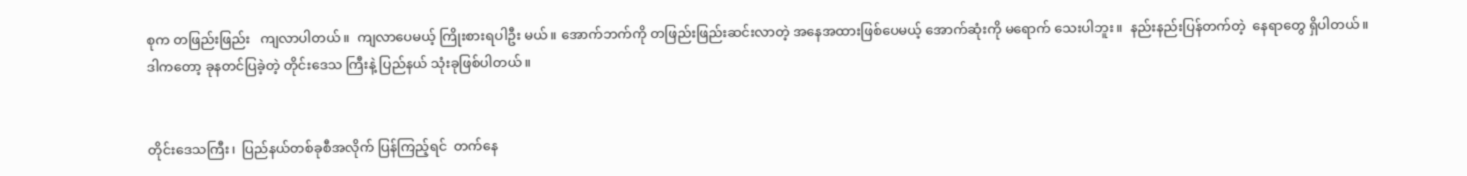စုက တဖြည်းဖြည်း   ကျလာပါတယ်။  ကျလာပေမယ့် ကြိုးစားရပါဦး မယ်။ အောက်ဘက်ကို တဖြည်းဖြည်းဆင်းလာတဲ့ အနေအထားဖြစ်ပေမယ့် အောက်ဆုံးကို မရောက် သေးပါဘူး။  နည်းနည်းပြန်တက်တဲ့  နေရာတွေ ရှိပါတယ်။ ဒါကတော့ ခုနတင်ပြခဲ့တဲ့ တိုင်းဒေသ ကြီးနဲ့ ပြည်နယ် သုံးခုဖြစ်ပါတယ်။


တိုင်းဒေသကြီး၊  ပြည်နယ်တစ်ခုစီအလိုက် ပြန်ကြည့်ရင်  တက်နေ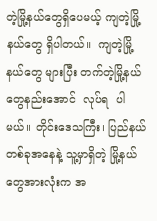တဲ့မြို့နယ်တွေရှိပေမယ့် ကျတဲ့မြို့နယ်တွေ ရှိပါတယ်။  ကျတဲ့မြို့နယ်တွေ များပြီး တက်တဲ့မြို့နယ်တွေနည်းအောင်  လုပ်ရ  ပါမယ်။ တိုင်းဒေသကြီး၊ ပြည်နယ် တစ်ခုအနေနဲ့ သူ့မှာရှိတဲ့ မြို့နယ်တွေအားလုံးက အ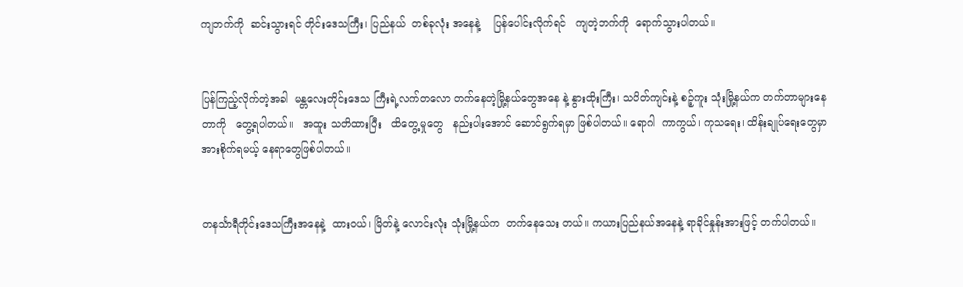ကျဘက်ကို  ဆင်းသွားရင် တိုင်းဒေသကြီး၊ ပြည်နယ်  တစ်ခုလုံး အနေနဲ့    ပြန်ပေါင်းလိုက်ရင်   ကျတဲ့ဘက်ကို  ရောက်သွားပါတယ်။


ပြန်ကြည့်လိုက်တဲ့အခါ  မန္တလေးတိုင်းဒေသ ကြီးရဲ့လက်တလော တက်နေတဲ့မြို့နယ်တွေအနေ နဲ့ နွားထိုးကြီး၊ သပိတ်ကျင်းနဲ့ စဉ့်ကူး သုံးမြို့နယ်က တက်တာများနေတာကို   တွေ့ရပါတယ်။   အထူး သတိထားပြီး   ထိတွေ့မှုတွေ   နည်းပါးအောင် ဆောင်ရွက်ရမှာ ဖြစ်ပါတယ်။ ရောဂါ  ကာကွယ်၊ ကုသရေး၊ ထိန်းချုပ်ရေးတွေမှာ အားစိုက်ရမယ့် နေရာတွေဖြစ်ပါတယ်။


တနင်္သာရီတိုင်းဒေသကြီးအနေနဲ့  ထားဝယ်၊ မြိတ်နဲ့ လောင်းလုံး သုံးမြို့နယ်က  တက်နေသေး တယ်။ ကယားပြည်နယ်အနေနဲ့ ရာခိုင်နှုန်းအားဖြင့် တက်ပါတယ်။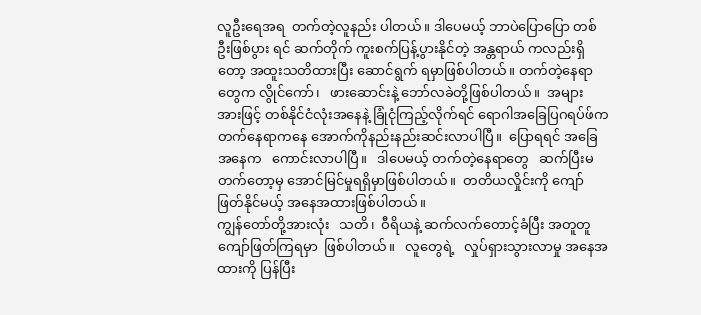လူဦးရေအရ  တက်တဲ့လူနည်း ပါတယ်။ ဒါပေမယ့် ဘာပဲပြောပြော တစ်ဦးဖြစ်ပွား ရင် ဆက်တိုက် ကူးစက်ပြန့်ပွားနိုင်တဲ့ အန္တရာယ် ကလည်းရှိတော့ အထူးသတိထားပြီး ဆောင်ရွက် ရမှာဖြစ်ပါတယ်။ တက်တဲ့နေရာတွေက လွိုင်ကော်၊   ဖားဆောင်းနဲ့ ဘော်လခဲတို့ဖြစ်ပါတယ်။  အများ အားဖြင့် တစ်နိုင်ငံလုံးအနေနဲ့ ခြုံငုံကြည့်လိုက်ရင် ရောဂါအခြေပြဂရပ်ဖ်က       တက်နေရာကနေ အောက်ကိုနည်းနည်းဆင်းလာပါပြီ။  ပြောရရင် အခြေအနေက   ကောင်းလာပါပြီ။   ဒါပေမယ့် တက်တဲ့နေရာတွေ   ဆက်ပြီးမတက်တော့မှ အောင်မြင်မှုရရှိမှာဖြစ်ပါတယ်။  တတိယလှိုင်းကို ကျော်ဖြတ်နိုင်မယ့် အနေအထားဖြစ်ပါတယ်။
ကျွန်တော်တို့အားလုံး   သတိ၊  ဝီရိယနဲ့ ဆက်လက်တောင့်ခံပြီး အတူတူကျော်ဖြတ်ကြရမှာ  ဖြစ်ပါတယ်။   လူတွေရဲ့   လှုပ်ရှားသွားလာမှု အနေအထားကို ပြန်ပြီး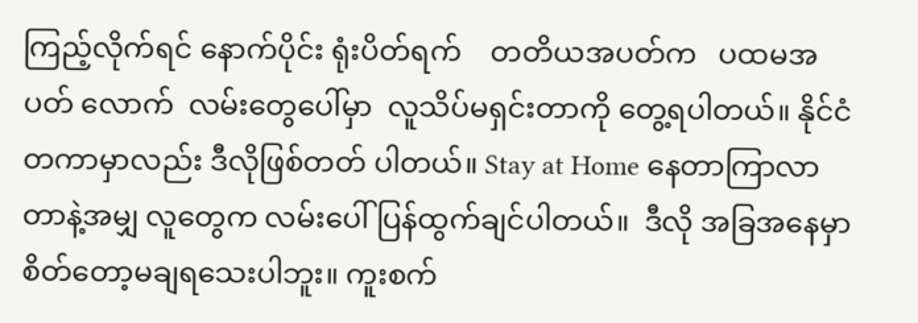ကြည့်လိုက်ရင် နောက်ပိုင်း ရုံးပိတ်ရက်    တတိယအပတ်က   ပထမအပတ် လောက်  လမ်းတွေပေါ်မှာ  လူသိပ်မရှင်းတာကို တွေ့ရပါတယ်။ နိုင်ငံတကာမှာလည်း ဒီလိုဖြစ်တတ် ပါတယ်။ Stay at Home နေတာကြာလာတာနဲ့အမျှ လူတွေက လမ်းပေါ်ပြန်ထွက်ချင်ပါတယ်။  ဒီလို အခြအနေမှာ စိတ်တော့မချရသေးပါဘူး။ ကူးစက်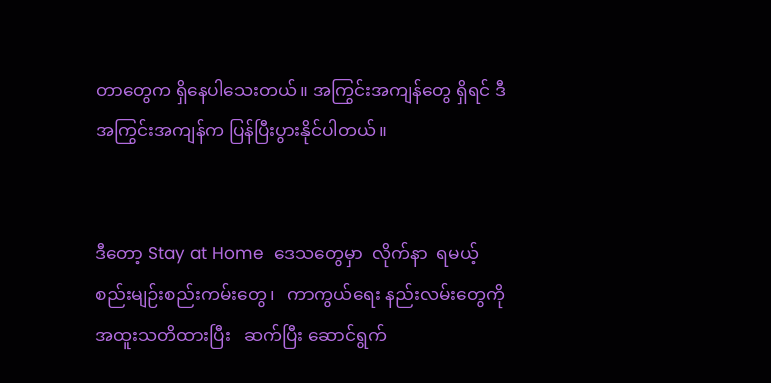တာတွေက ရှိနေပါသေးတယ်။ အကြွင်းအကျန်တွေ ရှိရင် ဒီအကြွင်းအကျန်က ပြန်ပြီးပွားနိုင်ပါတယ်။


ဒီတော့ Stay at Home  ဒေသတွေမှာ  လိုက်နာ  ရမယ့်   စည်းမျဉ်းစည်းကမ်းတွေ၊   ကာကွယ်ရေး နည်းလမ်းတွေကို    အထူးသတိထားပြီး   ဆက်ပြီး ဆောင်ရွက်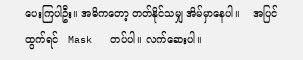ပေးကြပါဦး။ အဓိကတော့ တတ်နိုင်သမျှ အိမ်မှာနေပါ။    အပြင်ထွက်ရင်   Mask   တပ်ပါ။ လက်ဆေးပါ။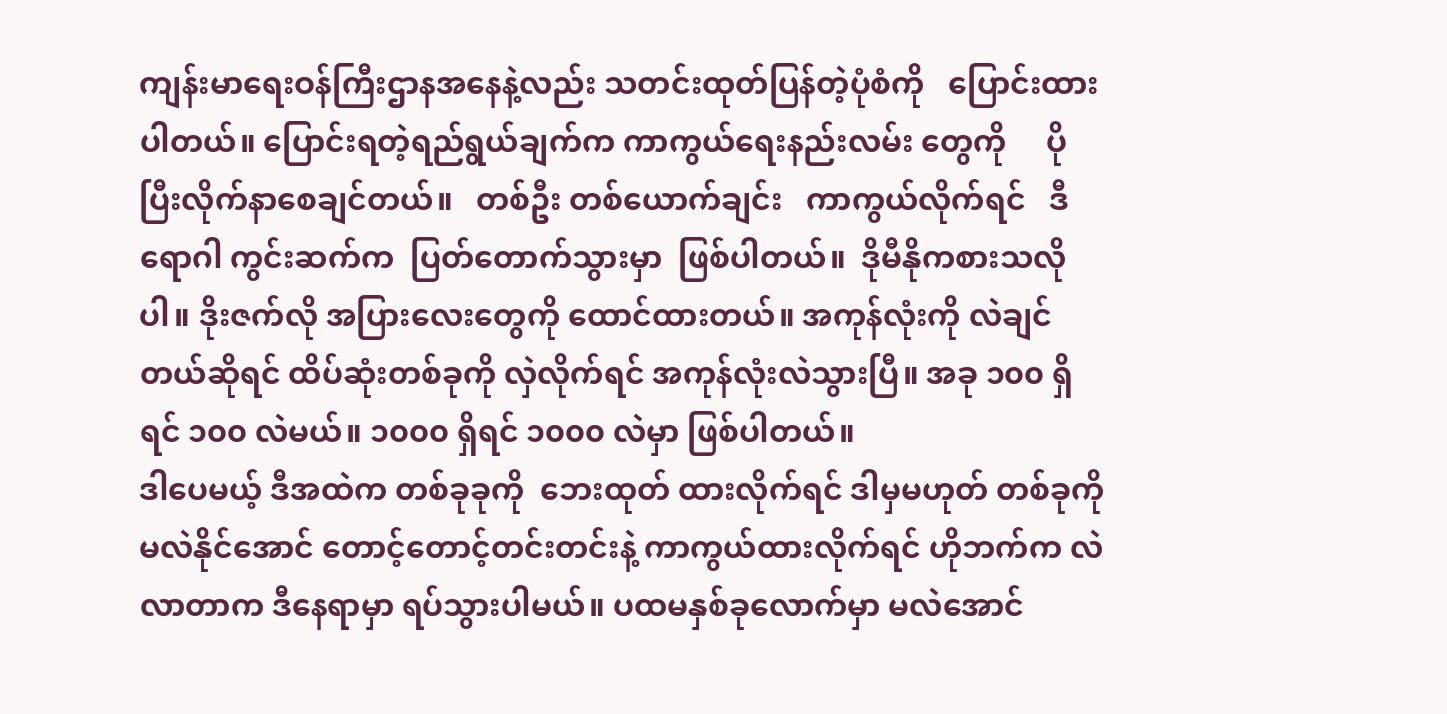ကျန်းမာရေးဝန်ကြီးဌာနအနေနဲ့လည်း သတင်းထုတ်ပြန်တဲ့ပုံစံကို   ပြောင်းထားပါတယ်။ ပြောင်းရတဲ့ရည်ရွယ်ချက်က ကာကွယ်ရေးနည်းလမ်း တွေကို     ပိုပြီးလိုက်နာစေချင်တယ်။   တစ်ဦး တစ်ယောက်ချင်း   ကာကွယ်လိုက်ရင်   ဒီရောဂါ ကွင်းဆက်က  ပြတ်တောက်သွားမှာ  ဖြစ်ပါတယ်။  ဒိုမီနိုကစားသလိုပါ။ ဒိုးဇက်လို အပြားလေးတွေကို ထောင်ထားတယ်။ အကုန်လုံးကို လဲချင်တယ်ဆိုရင် ထိပ်ဆုံးတစ်ခုကို လှဲလိုက်ရင် အကုန်လုံးလဲသွားပြီ။ အခု ၁၀၀ ရှိရင် ၁၀၀ လဲမယ်။ ၁၀၀၀ ရှိရင် ၁၀၀၀ လဲမှာ ဖြစ်ပါတယ်။
ဒါပေမယ့် ဒီအထဲက တစ်ခုခုကို  ဘေးထုတ် ထားလိုက်ရင် ဒါမှမဟုတ် တစ်ခုကို မလဲနိုင်အောင် တောင့်တောင့်တင်းတင်းနဲ့ ကာကွယ်ထားလိုက်ရင် ဟိုဘက်က လဲလာတာက ဒီနေရာမှာ ရပ်သွားပါမယ်။ ပထမနှစ်ခုလောက်မှာ မလဲအောင်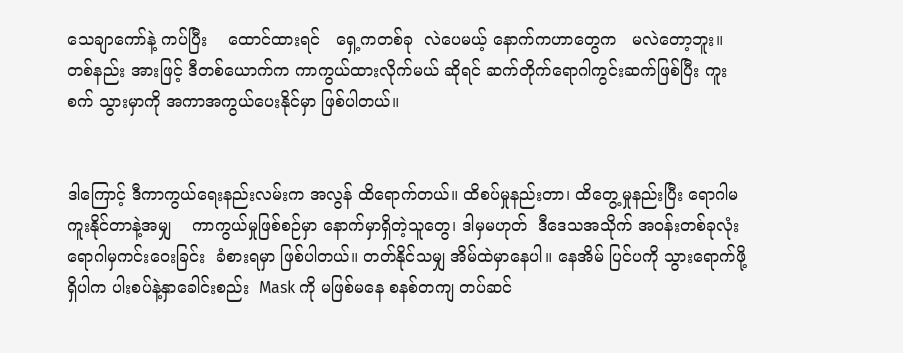သေချာကော်နဲ့ ကပ်ပြီး    ထောင်ထားရင်   ရှေ့ကတစ်ခု  လဲပေမယ့် နောက်ကဟာတွေက   မလဲတော့ဘူး။   တစ်နည်း အားဖြင့် ဒီတစ်ယောက်က ကာကွယ်ထားလိုက်မယ် ဆိုရင် ဆက်တိုက်ရောဂါကွင်းဆက်ဖြစ်ပြီး ကူးစက် သွားမှာကို အကာအကွယ်ပေးနိုင်မှာ ဖြစ်ပါတယ်။


ဒါကြောင့် ဒီကာကွယ်ရေးနည်းလမ်းက အလွန် ထိရောက်တယ်။ ထိစပ်မှုနည်းတာ၊ ထိတွေ့မှုနည်းပြီး ရောဂါမကူးနိုင်တာနဲ့အမျှ    ကာကွယ်မှုဖြစ်စဉ်မှာ နောက်မှာရှိတဲ့သူတွေ၊ ဒါမှမဟုတ်  ဒီဒေသအသိုက် အဝန်းတစ်ခုလုံး  ရောဂါမှကင်းဝေးခြင်း  ခံစားရမှာ ဖြစ်ပါတယ်။ တတ်နိုင်သမျှ အိမ်ထဲမှာနေပါ။ နေအိမ် ပြင်ပကို သွားရောက်ဖို့ရှိပါက ပါးစပ်နဲ့နှာခေါင်းစည်း  Mask ကို မဖြစ်မနေ စနစ်တကျ တပ်ဆင်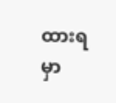ထားရမှာ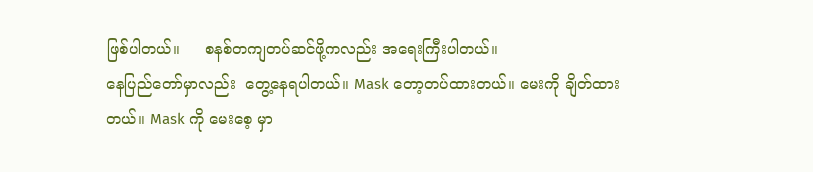ဖြစ်ပါတယ်။     စနစ်တကျတပ်ဆင်ဖို့ကလည်း အရေးကြီးပါတယ်။
နေပြည်တော်မှာလည်း  တွေ့နေရပါတယ်။ Mask တော့တပ်ထားတယ်။ မေးကို ချိတ်ထားတယ်။ Mask ကို မေးစေ့ မှာ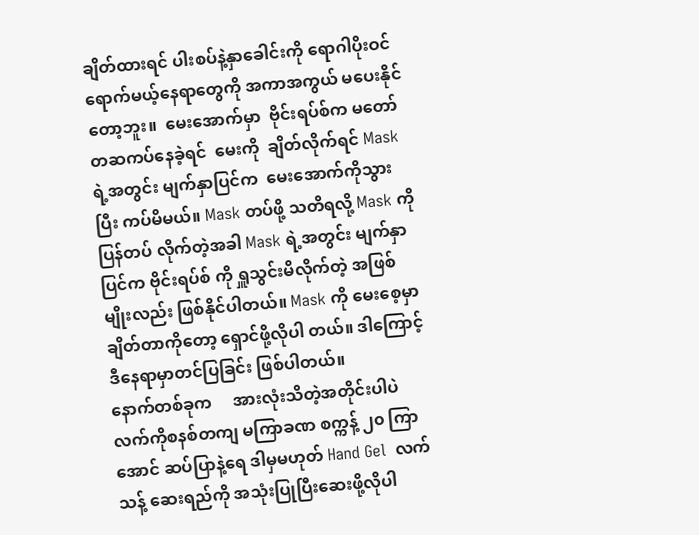ချိတ်ထားရင် ပါးစပ်နဲ့နှာခေါင်းကို ရောဂါပိုးဝင်ရောက်မယ့်နေရာတွေကို အကာအကွယ် မပေးနိုင်တော့ဘူး။  မေးအောက်မှာ  ဗိုင်းရပ်စ်က မတော်တဆကပ်နေခဲ့ရင်  မေးကို  ချိတ်လိုက်ရင် Mask ရဲ့အတွင်း မျက်နှာပြင်က  မေးအောက်ကိုသွားပြီး ကပ်မိမယ်။ Mask တပ်ဖို့ သတိရလို့ Mask ကို ပြန်တပ် လိုက်တဲ့အခါ Mask ရဲ့အတွင်း မျက်နှာပြင်က ဗိုင်းရပ်စ် ကို ရှူသွင်းမိလိုက်တဲ့ အဖြစ်မျိုးလည်း ဖြစ်နိုင်ပါတယ်။ Mask ကို မေးစေ့မှာ ချိတ်တာကိုတော့ ရှောင်ဖို့လိုပါ တယ်။ ဒါကြောင့် ဒီနေရာမှာတင်ပြခြင်း ဖြစ်ပါတယ်။
နောက်တစ်ခုက     အားလုံးသိတဲ့အတိုင်းပါပဲ လက်ကိုစနစ်တကျ မကြာခဏ စက္ကန့် ၂၀ ကြာအောင် ဆပ်ပြာနဲ့ရေ ဒါမှမဟုတ် Hand Gel  လက်သန့် ဆေးရည်ကို အသုံးပြုပြီးဆေးဖို့လိုပါ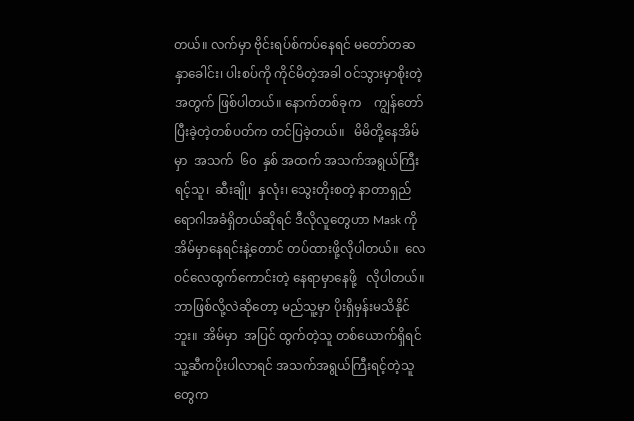တယ်။ လက်မှာ ဗိုင်းရပ်စ်ကပ်နေရင် မတော်တဆ နှာခေါင်း၊ ပါးစပ်ကို ကိုင်မိတဲ့အခါ ဝင်သွားမှာစိုးတဲ့အတွက် ဖြစ်ပါတယ်။ နောက်တစ်ခုက    ကျွန်တော်ပြီးခဲ့တဲ့တစ်ပတ်က တင်ပြခဲ့တယ်။   မိမိတို့နေအိမ်မှာ  အသက်  ၆၀  နှစ် အထက် အသက်အရွယ်ကြီးရင့်သူ၊  ဆီးချို၊  နှလုံး၊ သွေးတိုးစတဲ့ နာတာရှည်ရောဂါအခံရှိတယ်ဆိုရင် ဒီလိုလူတွေဟာ Mask ကို အိမ်မှာနေရင်းနဲ့တောင် တပ်ထားဖို့လိုပါတယ်။  လေဝင်လေထွက်ကောင်းတဲ့ နေရာမှာနေဖို့   လိုပါတယ်။  ဘာဖြစ်လို့လဲဆိုတော့ မည်သူ့မှာ ပိုးရှိမှန်းမသိနိုင်ဘူး။  အိမ်မှာ  အပြင် ထွက်တဲ့သူ တစ်ယောက်ရှိရင် သူ့ဆီကပိုးပါလာရင် အသက်အရွယ်ကြီးရင့်တဲ့သူတွေက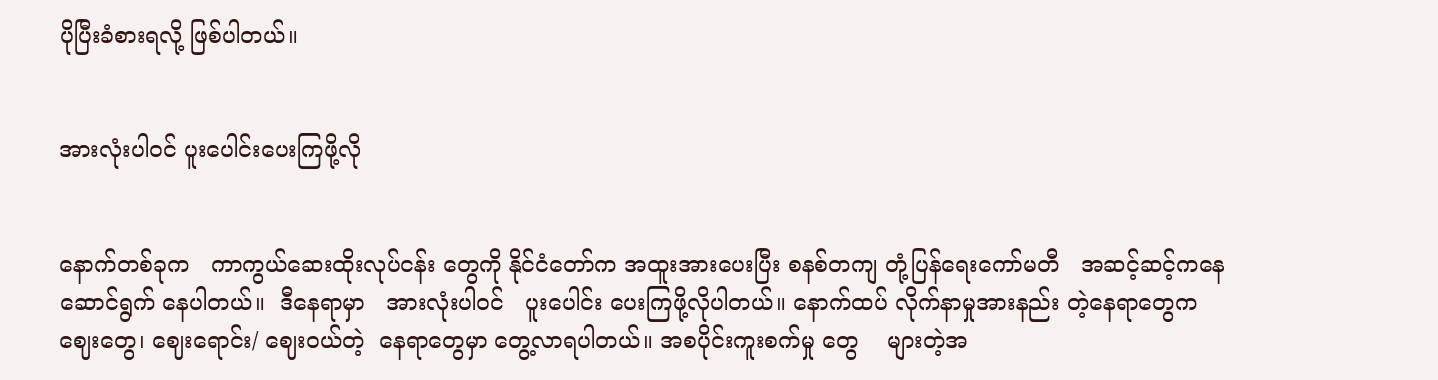ပိုပြီးခံစားရလို့ ဖြစ်ပါတယ်။


အားလုံးပါဝင် ပူးပေါင်းပေးကြဖို့လို


နောက်တစ်ခုက   ကာကွယ်ဆေးထိုးလုပ်ငန်း တွေကို နိုင်ငံတော်က အထူးအားပေးပြီး စနစ်တကျ တုံ့ပြန်ရေးကော်မတီ   အဆင့်ဆင့်ကနေ  ဆောင်ရွက် နေပါတယ်။  ဒီနေရာမှာ   အားလုံးပါဝင်   ပူးပေါင်း ပေးကြဖို့လိုပါတယ်။ နောက်ထပ် လိုက်နာမှုအားနည်း တဲ့နေရာတွေက ဈေးတွေ၊ ဈေးရောင်း/ ဈေးဝယ်တဲ့  နေရာတွေမှာ တွေ့လာရပါတယ်။ အစပိုင်းကူးစက်မှု တွေ    များတဲ့အ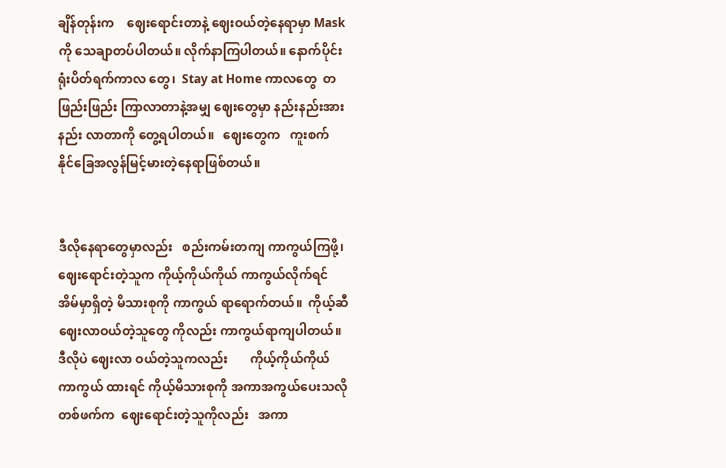ချိန်တုန်းက    ဈေးရောင်းတာနဲ့ ဈေးဝယ်တဲ့နေရာမှာ Mask ကို သေချာတပ်ပါတယ်။ လိုက်နာကြပါတယ်။ နောက်ပိုင်း ရုံးပိတ်ရက်ကာလ တွေ၊  Stay at Home ကာလတွေ  တဖြည်းဖြည်း ကြာလာတာနဲ့အမျှ ဈေးတွေမှာ နည်းနည်းအားနည်း လာတာကို တွေ့ရပါတယ်။   ဈေးတွေက   ကူးစက်   နိုင်ခြေအလွန်မြင့်မားတဲ့နေရာဖြစ်တယ်။


ဒီလိုနေရာတွေမှာလည်း   စည်းကမ်းတကျ ကာကွယ်ကြဖို့၊ ဈေးရောင်းတဲ့သူက ကိုယ့်ကိုယ်ကိုယ် ကာကွယ်လိုက်ရင် အိမ်မှာရှိတဲ့ မိသားစုကို ကာကွယ် ရာရောက်တယ်။  ကိုယ့်ဆီဈေးလာဝယ်တဲ့သူတွေ ကိုလည်း ကာကွယ်ရာကျပါတယ်။ ဒီလိုပဲ ဈေးလာ ဝယ်တဲ့သူကလည်း       ကိုယ့်ကိုယ်ကိုယ်      ကာကွယ် ထားရင် ကိုယ့်မိသားစုကို အကာအကွယ်ပေးသလို တစ်ဖက်က  ဈေးရောင်းတဲ့သူကိုလည်း   အကာ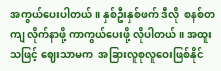အကွယ်ပေးပါတယ်။ နှစ်ဦးနှစ်ဖက် ဒီလို  စနစ်တကျ လိုက်နာဖို့ ကာကွယ်ပေးဖို့ လိုပါတယ်။ အထူးသဖြင့် ဈေးသာမက  အခြားလူစုလူဝေးဖြစ်နိုင်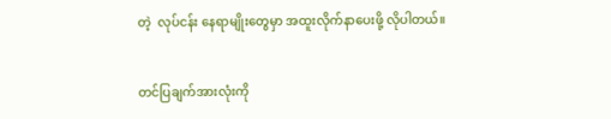တဲ့  လုပ်ငန်း နေရာမျိုးတွေမှာ အထူးလိုက်နာပေးဖို့ လိုပါတယ်။


တင်ပြချက်အားလုံးကို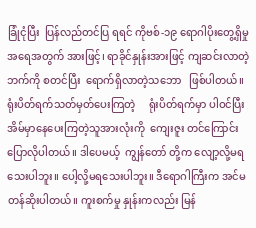ခြုံငုံပြီး  ပြန်လည်တင်ပြ ရရင် ကိုဗစ်-၁၉ ရောဂါပိုးတွေ့ရှိမှု  အရေအတွက် အားဖြင့်၊ ရာခိုင်နှုန်းအားဖြင့် ကျဆင်းလာတဲ့ဘက်ကို စတင်ပြီး  ရောက်ရှိလာတဲ့သဘော   ဖြစ်ပါတယ်။ ရုံးပိတ်ရက်သတ်မှတ်ပေးကြတဲ့     ရုံးပိတ်ရက်မှာ ပါဝင်ပြီး အိမ်မှာနေပေးကြတဲ့သူအားလုံးကို  ကျေးဇူး တင်ကြောင်းပြောလိုပါတယ်။ ဒါပေမယ့်  ကျွန်တော် တို့က လျော့လို့မရသေးပါဘူး။ ပေါ့လို့မရသေးပါဘူး။ ဒီရောဂါကြီးက အင်မတန်ဆိုးပါတယ်။ ကူးစက်မှု နှုန်းကလည်း မြန်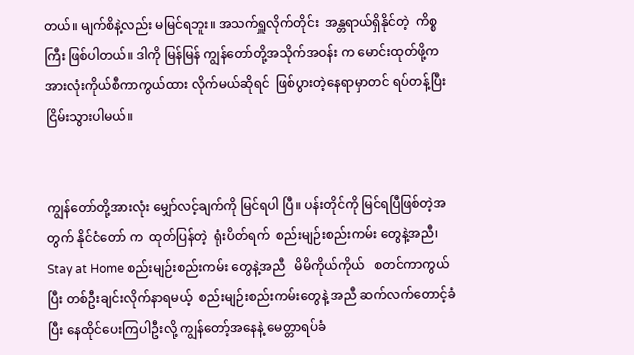တယ်။ မျက်စိနဲ့လည်း မမြင်ရဘူး။ အသက်ရှူလိုက်တိုင်း  အန္တရာယ်ရှိနိုင်တဲ့  ကိစ္စကြီး ဖြစ်ပါတယ်။ ဒါကို မြန်မြန် ကျွန်တော်တို့အသိုက်အဝန်း က မောင်းထုတ်ဖို့က အားလုံးကိုယ်စီကာကွယ်ထား လိုက်မယ်ဆိုရင်  ဖြစ်ပွားတဲ့နေရာမှာတင် ရပ်တန့်ပြီး ငြိမ်းသွားပါမယ်။


ကျွန်တော်တို့အားလုံး မျှော်လင့်ချက်ကို မြင်ရပါ ပြီ။ ပန်းတိုင်ကို မြင်ရပြီဖြစ်တဲ့အတွက် နိုင်ငံတော် က  ထုတ်ပြန်တဲ့  ရုံးပိတ်ရက်  စည်းမျဉ်းစည်းကမ်း တွေနဲ့အညီ၊ Stay at Home စည်းမျဉ်းစည်းကမ်း တွေနဲ့အညီ   မိမိကိုယ်ကိုယ်   စတင်ကာကွယ်ပြီး တစ်ဦးချင်းလိုက်နာရမယ့်  စည်းမျဉ်းစည်းကမ်းတွေနဲ့ အညီ ဆက်လက်တောင့်ခံပြီး နေထိုင်ပေးကြပါဦးလို့ ကျွန်တော့်အနေနဲ့ မေတ္တာရပ်ခံ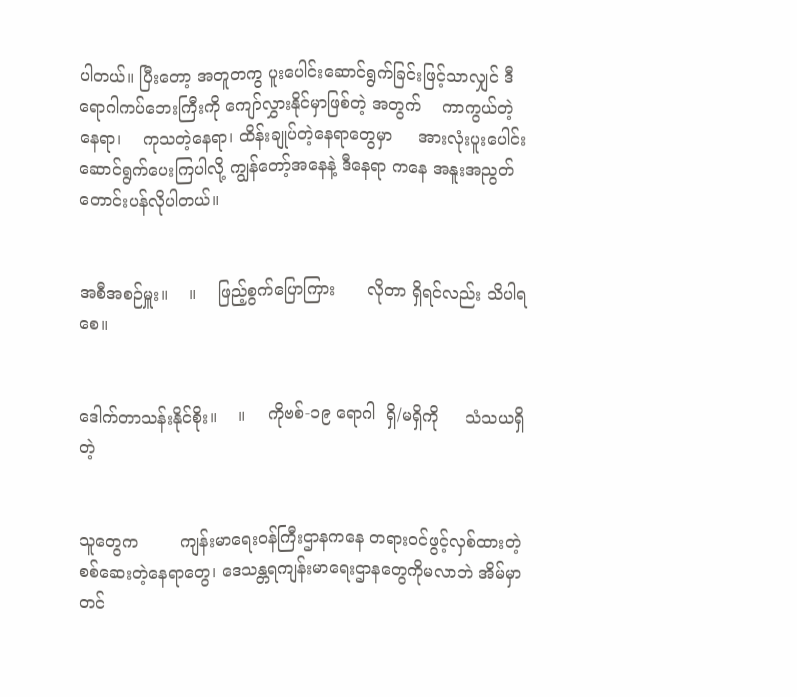ပါတယ်။ ပြီးတော့ အတူတကွ ပူးပေါင်းဆောင်ရွက်ခြင်းဖြင့်သာလျှင် ဒီရောဂါကပ်ဘေးကြီးကို ကျော်လွှားနိုင်မှာဖြစ်တဲ့ အတွက်    ကာကွယ်တဲ့နေရာ၊    ကုသတဲ့နေရာ၊ ထိန်းချုပ်တဲ့နေရာတွေမှာ     အားလုံးပူးပေါင်း ဆောင်ရွက်ပေးကြပါလို့ ကျွန်တော့်အနေနဲ့ ဒီနေရာ ကနေ အနူးအညွတ်တောင်းပန်လိုပါတယ်။


အစီအစဉ်မှူး။    ။    ဖြည့်စွက်ပြောကြား      လိုတာ ရှိရင်လည်း သိပါရစေ။


ဒေါက်တာသန်းနိုင်စိုး။    ။    ကိုဗစ်-၁၉ ရောဂါ  ရှိ/မရှိကို     သံသယရှိတဲ့


သူတွေက        ကျန်းမာရေးဝန်ကြီးဌာနကနေ တရားဝင်ဖွင့်လှစ်ထားတဲ့  စစ်ဆေးတဲ့နေရာတွေ၊ ဒေသန္တရကျန်းမာရေးဌာနတွေကိုမလာဘဲ အိမ်မှာ တင်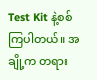Test Kit နဲ့စစ်ကြပါတယ်။ အချို့က တရား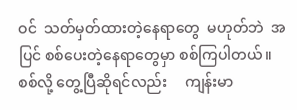ဝင်  သတ်မှတ်ထားတဲ့နေရာတွေ  မဟုတ်ဘဲ  အပြင် စစ်ပေးတဲ့နေရာတွေမှာ စစ်ကြပါတယ်။  စစ်လို့ တွေ့ပြီဆိုရင်လည်း     ကျန်းမာ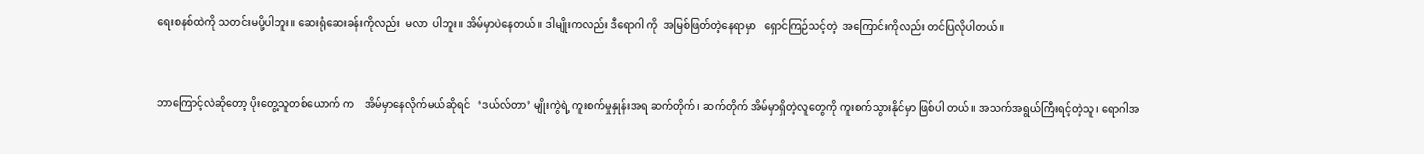ရေးစနစ်ထဲကို သတင်းမပို့ပါဘူး။ ဆေးရုံဆေးခန်းကိုလည်း  မလာ  ပါဘူး။ အိမ်မှာပဲနေတယ်။ ဒါမျိုးကလည်း ဒီရောဂါ ကို  အမြစ်ဖြတ်တဲ့နေရာမှာ   ရှောင်ကြဉ်သင့်တဲ့  အကြောင်းကိုလည်း တင်ပြလိုပါတယ်။


ဘာကြောင့်လဲဆိုတော့ ပိုးတွေ့သူတစ်ယောက် က    အိမ်မှာနေလိုက်မယ်ဆိုရင်   ‘ဒယ်လ်တာ’ မျိုးကွဲရဲ့ ကူးစက်မှုနှုန်းအရ ဆက်တိုက်၊ ဆက်တိုက် အိမ်မှာရှိတဲ့လူတွေကို ကူးစက်သွားနိုင်မှာ ဖြစ်ပါ တယ်။ အသက်အရွယ်ကြီးရင့်တဲ့သူ၊ ရောဂါအ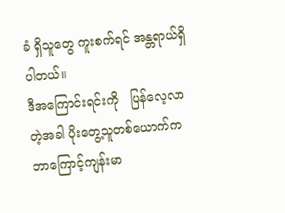ခံ ရှိသူတွေ ကူးစက်ရင် အန္တရာယ်ရှိပါတယ်။
ဒီအကြောင်းရင်းကို   ပြန်လေ့လာတဲ့အခါ ပိုးတွေ့သူတစ်ယောက်က ဘာကြောင့်ကျန်းမာ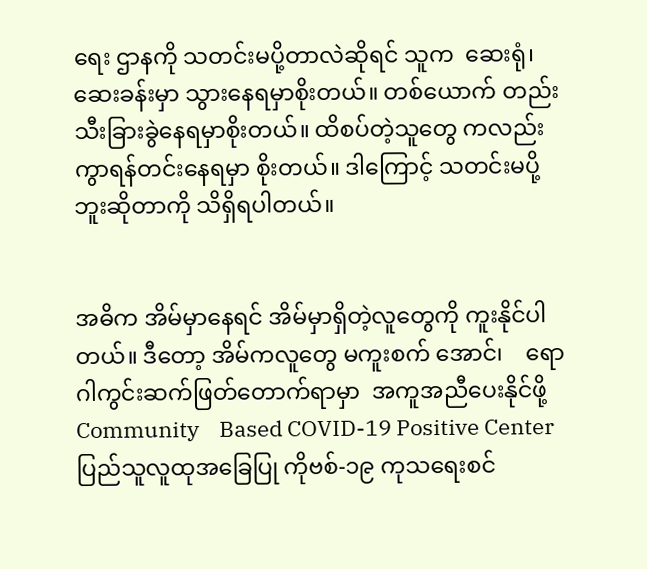ရေး ဌာနကို သတင်းမပို့တာလဲဆိုရင် သူက  ဆေးရုံ၊ ဆေးခန်းမှာ သွားနေရမှာစိုးတယ်။ တစ်ယောက် တည်း သီးခြားခွဲနေရမှာစိုးတယ်။ ထိစပ်တဲ့သူတွေ ကလည်း ကွာရန်တင်းနေရမှာ စိုးတယ်။ ဒါကြောင့် သတင်းမပို့ဘူးဆိုတာကို သိရှိရပါတယ်။


အဓိက အိမ်မှာနေရင် အိမ်မှာရှိတဲ့လူတွေကို ကူးနိုင်ပါတယ်။ ဒီတော့ အိမ်ကလူတွေ မကူးစက် အောင်၊    ရောဂါကွင်းဆက်ဖြတ်တောက်ရာမှာ  အကူအညီပေးနိုင်ဖို့   Community    Based COVID-19 Positive Center  ပြည်သူလူထုအခြေပြု ကိုဗစ်-၁၉ ကုသရေးစင်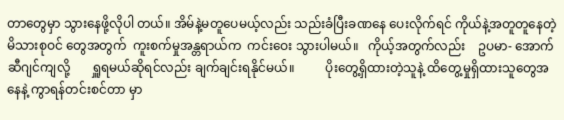တာတွေမှာ သွားနေဖို့လိုပါ တယ်။ အိမ်နဲ့မတူပေမယ့်လည်း သည်းခံပြီးခဏနေ ပေးလိုက်ရင် ကိုယ်နဲ့အတူတူနေတဲ့ မိသားစုဝင် တွေအတွက်  ကူးစက်မှုအန္တရာယ်က  ကင်းဝေး သွားပါမယ်။   ကိုယ့်အတွက်လည်း    ဥပမာ- အောက်ဆီဂျင်ကျလို့       ရှူရမယ်ဆိုရင်လည်း ချက်ချင်းရနိုင်မယ်။          ပိုးတွေ့ရှိထားတဲ့သူနဲ့ ထိတွေ့မှုရှိထားသူတွေအနေနဲ့ ကွာရန်တင်းစင်တာ မှာ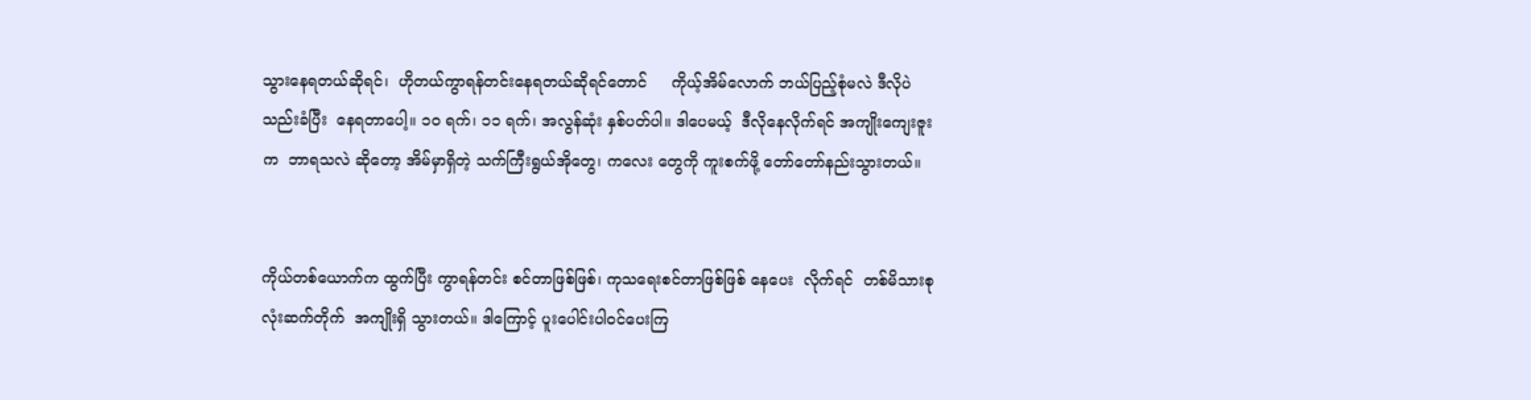သွားနေရတယ်ဆိုရင်၊  ဟိုတယ်ကွာရန်တင်းနေရတယ်ဆိုရင်တောင်     ကိုယ့်အိမ်လောက် ဘယ်ပြည့်စုံမလဲ ဒီလိုပဲသည်းခံပြီး  နေရတာပေါ့။ ၁၀ ရက်၊ ၁၁ ရက်၊ အလွန်ဆုံး နှစ်ပတ်ပါ။ ဒါပေမယ့်  ဒီလိုနေလိုက်ရင် အကျိုးကျေးဇူးက  ဘာရသလဲ ဆိုတော့ အိမ်မှာရှိတဲ့ သက်ကြီးရွယ်အိုတွေ၊ ကလေး တွေကို ကူးစက်ဖို့ တော်တော်နည်းသွားတယ်။


ကိုယ်တစ်ယောက်က ထွက်ပြီး ကွာရန်တင်း စင်တာဖြစ်ဖြစ်၊ ကုသရေးစင်တာဖြစ်ဖြစ် နေပေး  လိုက်ရင်  တစ်မိသားစုလုံးဆက်တိုက်  အကျိုးရှိ သွားတယ်။ ဒါကြောင့် ပူးပေါင်းပါဝင်ပေးကြ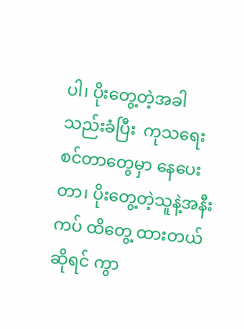ပါ၊ ပိုးတွေ့တဲ့အခါ သည်းခံပြီး  ကုသရေးစင်တာတွေမှာ နေပေးတာ၊ ပိုးတွေ့တဲ့သူနဲ့အနီးကပ် ထိတွေ့ ထားတယ်ဆိုရင် ကွာ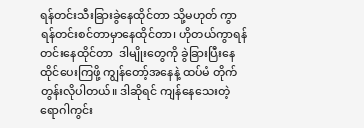ရန်တင်းသီးခြားခွဲနေထိုင်တာ သို့မဟုတ် ကွာရန်တင်းစင်တာမှာနေထိုင်တာ၊ ဟိုတယ်ကွာရန်တင်းနေထိုင်တာ  ဒါမျိုးတွေကို ခွဲခြားပြီးနေထိုင်ပေးကြဖို့ ကျွန်တော့်အနေနဲ့ ထပ်မံ တိုက်တွန်းလိုပါတယ်။ ဒါဆိုရင် ကျန်နေသေးတဲ့ ရောဂါကွင်း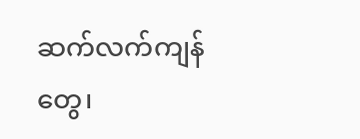ဆက်လက်ကျန်တွေ၊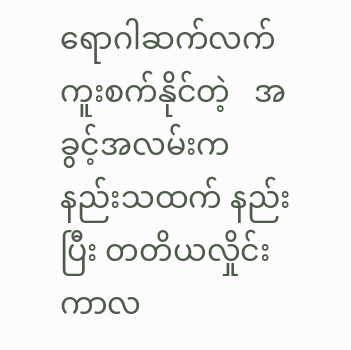ရောဂါဆက်လက် ကူးစက်နိုင်တဲ့   အခွင့်အလမ်းက   နည်းသထက် နည်းပြီး တတိယလှိုင်းကာလ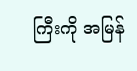ကြီးကို အမြန်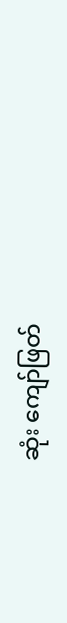ဆုံး ကျော်ဖြတ်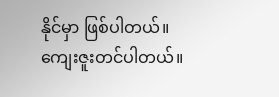နိုင်မှာ ဖြစ်ပါတယ်။ ကျေးဇူးတင်ပါတယ်။